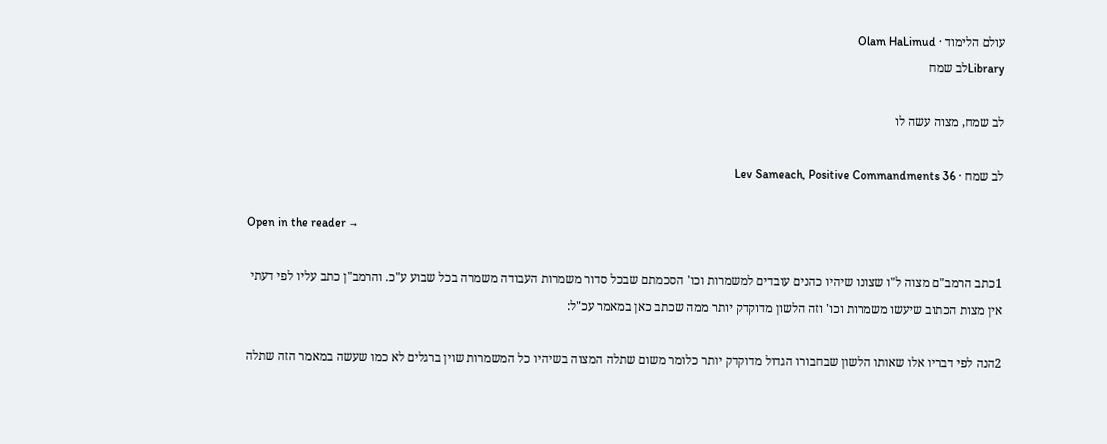עולם הלימוד · Olam HaLimud
Libraryלב שמח

לב שמח, מצוה עשה לו

לב שמח · Lev Sameach, Positive Commandments 36

Open in the reader →

1כתב הרמב"ם מצוה ל"ו שצונו שיהיו כהנים עובדים למשמרות וכו' הסכמתם שבכל סדור משמרות העבודה משמרה בכל שבוע ע"כ. והרמב"ן כתב עליו לפי דעתי אין מצות הכתוב שיעשו משמרות וכו' וזה הלשון מדוקדק יותר ממה שכתב כאן במאמר עכ"ל:

2הנה לפי דבריו אלו שאותו הלשון שבחבורו הגדול מדוקדק יותר כלומר משום שתלה המצוה בשיהיו כל המשמרות שוין ברגלים לא כמו שעשה במאמר הזה שתלה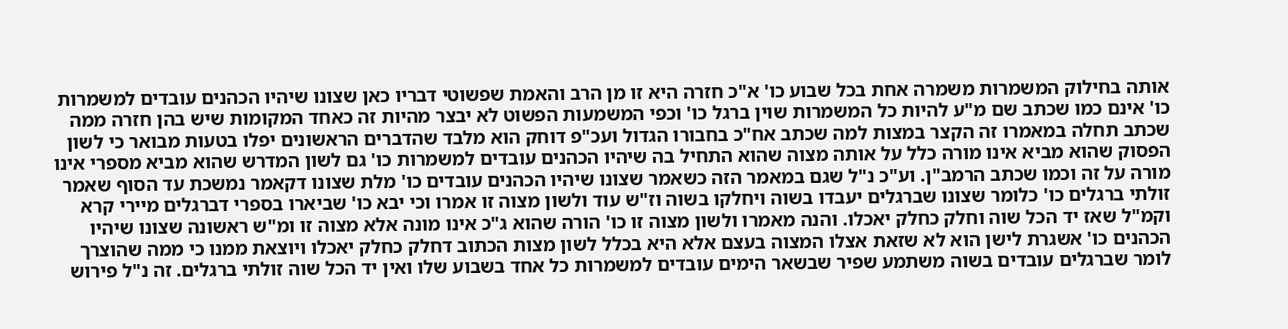אותה בחילוק המשמרות משמרה אחת בכל שבוע כו' א"כ חזרה היא זו מן הרב והאמת שפשוטי דבריו כאן שצונו שיהיו הכהנים עובדים למשמרות כו' אינם כמו שכתב שם מ"ע להיות כל המשמרות שוין ברגל כו' וכפי המשמעות הפשוט לא יבצר מהיות זה כאחד המקומות שיש בהן חזרה ממה שכתב תחלה במאמרו זה הקצר במצות למה שכתב אח"כ בחבורו הגדול ועכ"פ דוחק הוא מלבד שהדברים הראשונים יפלו בטעות מבואר כי לשון הפסוק שהוא מביא אינו מורה כלל על אותה מצוה שהוא התחיל בה שיהיו הכהנים עובדים למשמרות כו' גם לשון המדרש שהוא מביא מספרי אינו מורה על זה וכמו שכתב הרמב"ן. וע"כ נ"ל שגם במאמר הזה כשאמר שצונו שיהיו הכהנים עובדים כו' מלת שצונו דקאמר נמשכת עד הסוף שאמר זולתי ברגלים כו' כלומר שצונו שברגלים יעבדו בשוה ויחלקו בשוה וז"ש עוד ולשון מצוה זו אמרו וכי יבא כו' שביארו בספרי דברגלים מיירי קרא וקמ"ל שאז יד הכל שוה וחלק כחלק יאכלו. והנה מאמרו ולשון מצוה זו כו' הורה שהוא ג"כ אינו מונה אלא מצוה זו ומ"ש ראשונה שצונו שיהיו הכהנים כו' אשגרת לישן הוא לא שזאת אצלו המצוה בעצם אלא היא בכלל לשון מצות הכתוב דחלק כחלק יאכלו ויוצאת ממנו כי ממה שהוצרך לומר שברגלים עובדים בשוה משתמע שפיר שבשאר הימים עובדים למשמרות כל אחד בשבוע שלו ואין יד הכל שוה זולתי ברגלים. זה נ"ל פירוש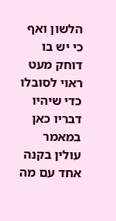הלשון ואף כי יש בו דוחק מעט ראוי לסובלו כדי שיהיו דבריו כאן במאמר עולין בקנה אחד עם מה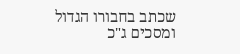שכתב בחבורו הגדול ומסכים ג"כ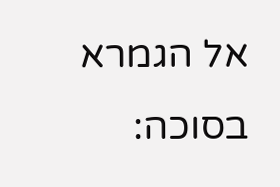אל הגמרא בסוכה: